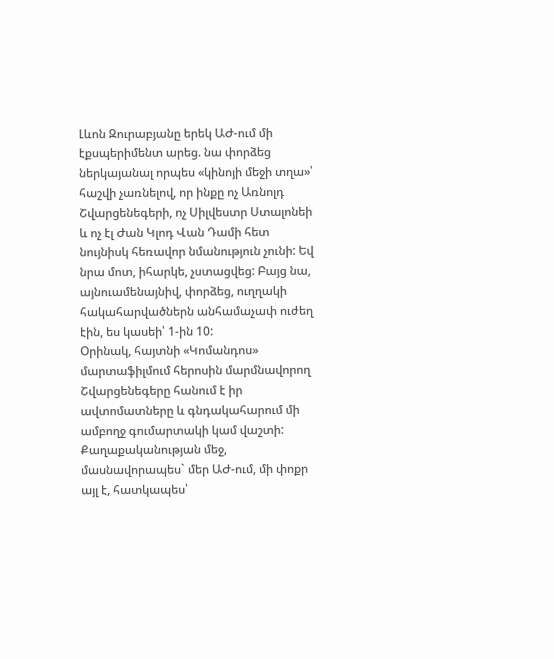Լևոն Զուրաբյանը երեկ ԱԺ-ում մի էքսպերիմենտ արեց. նա փորձեց ներկայանալ որպես «կինոյի մեջի տղա»՝ հաշվի չառնելով, որ ինքը ոչ Առնոլդ Շվարցենեգերի, ոչ Սիլվեստր Ստալոնեի և ոչ էլ Ժան Կլոդ Վան Դամի հետ նույնիսկ հեռավոր նմանություն չունի: Եվ նրա մոտ, իհարկե, չստացվեց: Բայց նա, այնուամենայնիվ, փորձեց, ուղղակի հակահարվածներն անհամաչափ ուժեղ էին, ես կասեի՝ 1-ին 10:
Օրինակ, հայտնի «Կոմանդոս» մարտաֆիլմում հերոսին մարմնավորող Շվարցենեգերը հանում է իր ավտոմատները և գնդակահարում մի ամբողջ գումարտակի կամ վաշտի: Քաղաքականության մեջ, մասնավորապես` մեր ԱԺ-ում, մի փոքր այլ է, հատկապես՝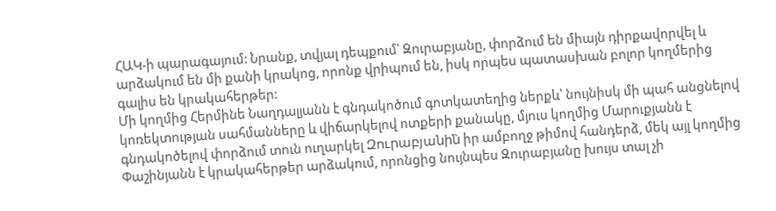ՀԱԿ-ի պարագայում: Նրանք, տվյալ դեպքում՝ Զուրաբյանը, փորձում են միայն դիրքավորվել և արձակում են մի քանի կրակոց, որոնք վրիպում են, իսկ որպես պատասխան բոլոր կողմերից գալիս են կրակահերթեր:
Մի կողմից Հերմինե Նաղդալյանն է գնդակոծում գոտկատեղից ներքև՝ նույնիսկ մի պահ անցնելով կոռեկտության սահմանները և վիճարկելով ոտքերի քանակը, մյուս կողմից Մարուքյանն է գնդակոծելով փորձում տուն ուղարկել Զուրաբյանին̀ իր ամբողջ թիմով հանդերձ, մեկ այլ կողմից Փաշինյանն է կրակահերթեր արձակում, որոնցից նույնպես Զուրաբյանը խույս տալ չի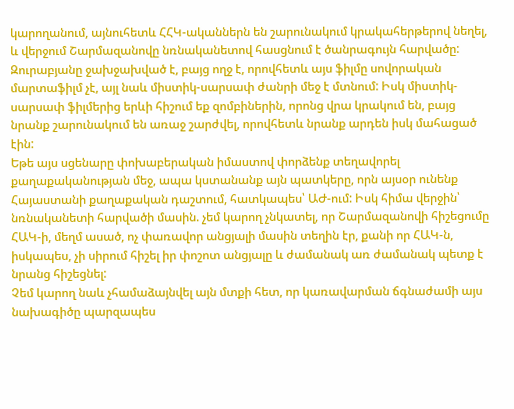կարողանում, այնուհետև ՀՀԿ-ականներն են շարունակում կրակահերթերով նեղել, և վերջում Շարմազանովը նռնականետով հասցնում է ծանրագույն հարվածը: Զուրաբյանը ջախջախված է, բայց ողջ է, որովհետև այս ֆիլմը սովորական մարտաֆիլմ չէ, այլ նաև միստիկ-սարսափ ժանրի մեջ է մտնում: Իսկ միստիկ-սարսափ ֆիլմերից երևի հիշում եք զոմբիներին, որոնց վրա կրակում են, բայց նրանք շարունակում են առաջ շարժվել, որովհետև նրանք արդեն իսկ մահացած էին:
Եթե այս սցենարը փոխաբերական իմաստով փորձենք տեղավորել քաղաքականության մեջ, ապա կստանանք այն պատկերը, որն այսօր ունենք Հայաստանի քաղաքական դաշտում, հատկապես՝ ԱԺ-ում: Իսկ հիմա վերջին՝ նռնականետի հարվածի մասին. չեմ կարող չնկատել, որ Շարմազանովի հիշեցումը ՀԱԿ-ի, մեղմ ասած, ոչ փառավոր անցյալի մասին տեղին էր, քանի որ ՀԱԿ-ն, իսկապես, չի սիրում հիշել իր փոշոտ անցյալը և ժամանակ առ ժամանակ պետք է նրանց հիշեցնել:
Չեմ կարող նաև չհամաձայնվել այն մտքի հետ, որ կառավարման ճգնաժամի այս նախագիծը պարզապես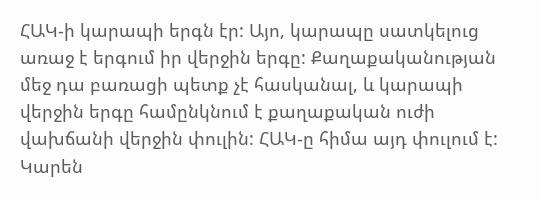ՀԱԿ-ի կարապի երգն էր: Այո, կարապը սատկելուց առաջ է երգում իր վերջին երգը: Քաղաքականության մեջ դա բառացի պետք չէ հասկանալ, և կարապի վերջին երգը համընկնում է քաղաքական ուժի վախճանի վերջին փուլին: ՀԱԿ-ը հիմա այդ փուլում է:
Կարեն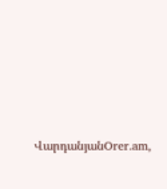ՎարդանյանOrer.am,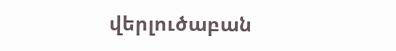վերլուծաբան